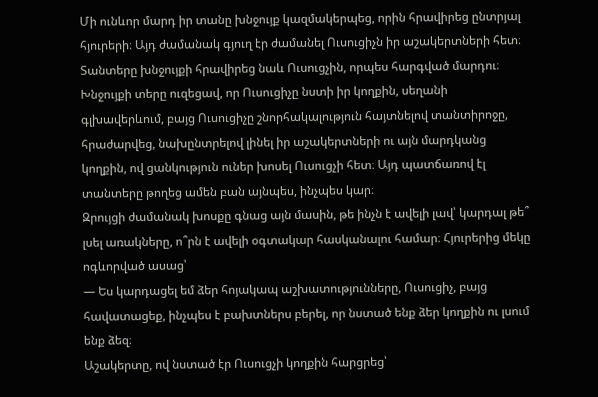Մի ունևոր մարդ իր տանը խնջույք կազմակերպեց, որին հրավիրեց ընտրյալ հյուրերի։ Այդ ժամանակ գյուղ էր ժամանել Ուսուցիչն իր աշակերտների հետ։ Տանտերը խնջույքի հրավիրեց նաև Ուսուցչին, որպես հարգված մարդու։ Խնջույքի տերը ուզեցավ, որ Ուսուցիչը նստի իր կողքին, սեղանի գլխավերևում, բայց Ուսուցիչը շնորհակալություն հայտնելով տանտիրոջը, հրաժարվեց, նախընտրելով լինել իր աշակերտների ու այն մարդկանց կողքին, ով ցանկություն ուներ խոսել Ուսուցչի հետ։ Այդ պատճառով էլ տանտերը թողեց ամեն բան այնպես, ինչպես կար։
Զրույցի ժամանակ խոսքը գնաց այն մասին, թե ինչն է ավելի լավ՝ կարդալ թե՞ լսել առակները, ո՞րն է ավելի օգտակար հասկանալու համար։ Հյուրերից մեկը ոգևորված ասաց՝
— Ես կարդացել եմ ձեր հոյակապ աշխատությունները, Ուսուցիչ, բայց հավատացեք, ինչպես է բախտներս բերել, որ նստած ենք ձեր կողքին ու լսում ենք ձեզ։
Աշակերտը, ով նստած էր Ուսուցչի կողքին հարցրեց՝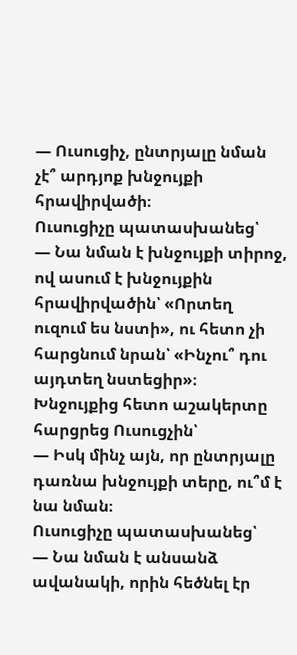— Ուսուցիչ, ընտրյալը նման չէ՞ արդյոք խնջույքի հրավիրվածի։
Ուսուցիչը պատասխանեց՝
— Նա նման է խնջույքի տիրոջ, ով ասում է խնջույքին հրավիրվածին՝ «Որտեղ ուզում ես նստի», ու հետո չի հարցնում նրան՝ «Ինչու՞ դու այդտեղ նստեցիր»։
Խնջույքից հետո աշակերտը հարցրեց Ուսուցչին՝
— Իսկ մինչ այն, որ ընտրյալը դառնա խնջույքի տերը, ու՞մ է նա նման։
Ուսուցիչը պատասխանեց՝
— Նա նման է անսանձ ավանակի, որին հեծնել էր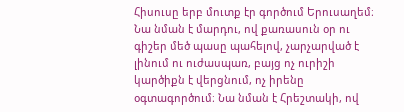Հիսուսը երբ մուտք էր գործում Երուսաղեմ։ Նա նման է մարդու, ով քառասուն օր ու գիշեր մեծ պասը պահելով, չարչարված է լինում ու ուժասպառ, բայց ոչ ուրիշի կարծիքն է վերցնում, ոչ իրենը օգտագործում։ Նա նման է Հրեշտակի, ով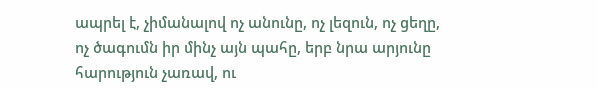ապրել է, չիմանալով ոչ անունը, ոչ լեզուն, ոչ ցեղը, ոչ ծագումն իր մինչ այն պահը, երբ նրա արյունը հարություն չառավ, ու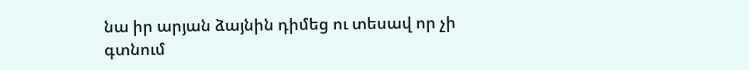նա իր արյան ձայնին դիմեց ու տեսավ որ չի գտնում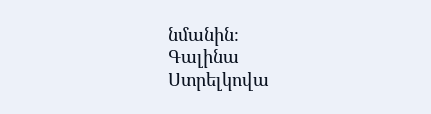նմանին։
Գալինա Ստրելկովա